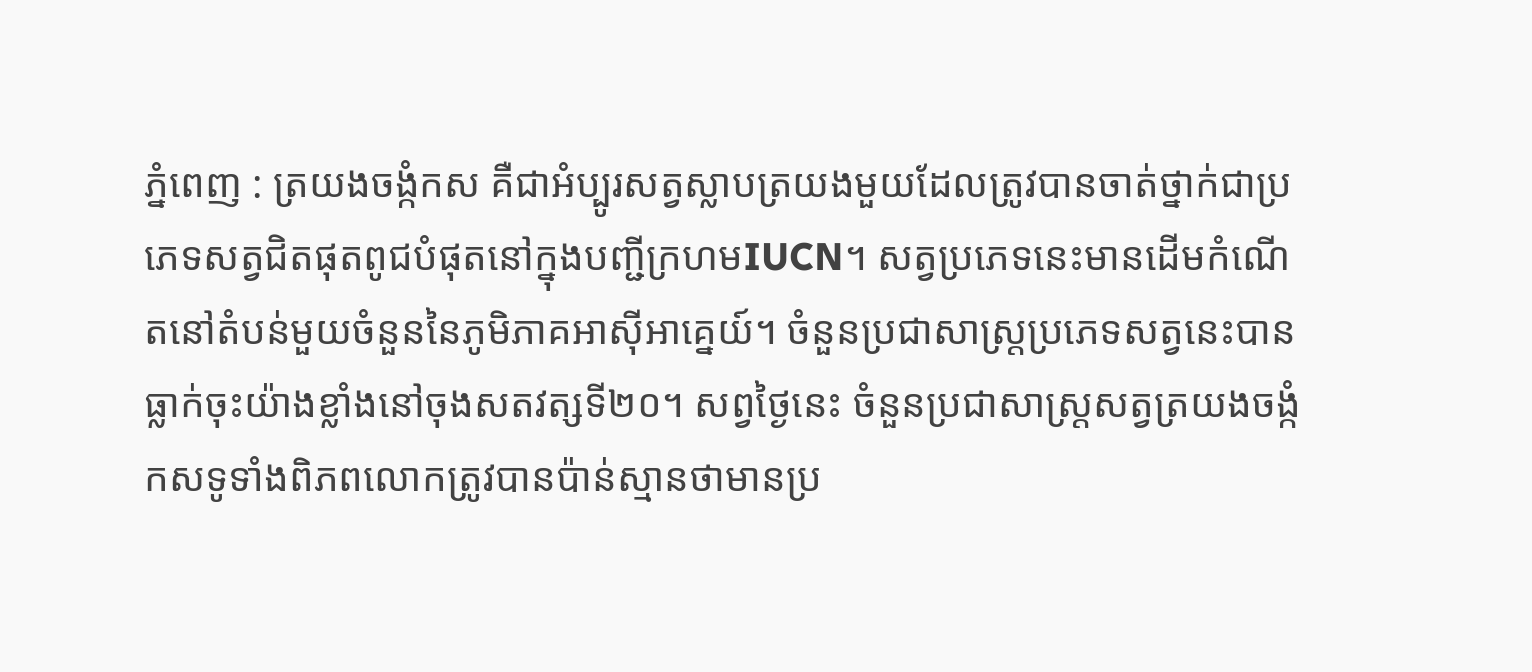ភ្នំពេញ : ត្រយងចង្កំកស គឺជាអំប្បូរសត្វស្លាបត្រយងមួយដែលត្រូវបានចាត់ថ្នាក់ជាប្រភេទសត្វជិតផុតពូជបំផុតនៅក្នុងបញ្ជីក្រហមIUCN។ សត្វប្រភេទនេះមានដើមកំណើតនៅតំបន់មួយចំនួននៃភូមិភាគអាស៊ីអាគ្នេយ៍។ ចំនួនប្រជាសាស្រ្តប្រភេទសត្វនេះបានធ្លាក់ចុះយ៉ាងខ្លាំងនៅចុងសតវត្សទី២០។ សព្វថ្ងៃនេះ ចំនួនប្រជាសាស្ត្រសត្វត្រយងចង្កំកសទូទាំងពិភពលោកត្រូវបានប៉ាន់ស្មានថាមានប្រ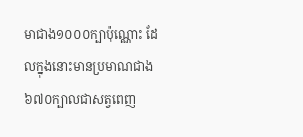មាជាង១០០០ក្បាប៉ុណ្ណោះ ដែលក្នុងនោះមានប្រមាណជាង៦៧០ក្បាលជាសត្វពេញ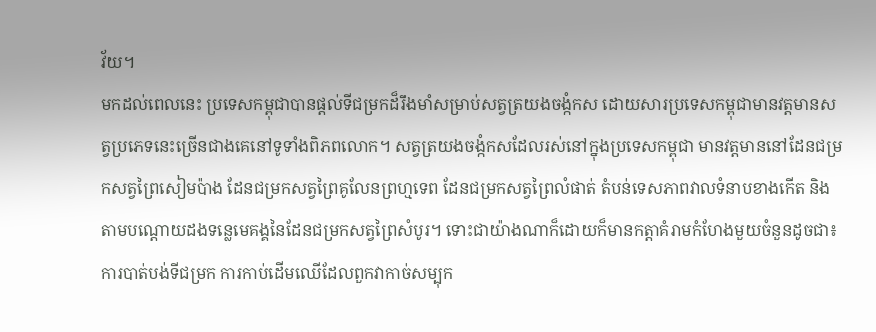វ័យ។
មកដល់ពេលនេះ ប្រទេសកម្ពុជាបានផ្តល់ទីជម្រកដ៏រឹងមាំសម្រាប់សត្វត្រយងចង្កំកស ដោយសារប្រទេសកម្ពុជាមានវត្តមានសត្វប្រភេទនេះច្រើនជាងគេនៅទូទាំងពិភពលោក។ សត្វត្រយងចង្កំកសដែលរស់នៅក្នុងប្រទេសកម្ពុជា មានវត្តមាននៅដែនជម្រកសត្វព្រៃសៀមប៉ាង ដែនជម្រកសត្វព្រៃគូលែនព្រហ្មទេព ដែនជម្រកសត្វព្រៃលំផាត់ តំបន់ទេសភាពវាលទំនាបខាងកើត និងតាមបណ្តោយដងទន្លេមេគង្គនៃដែនជម្រកសត្វព្រៃសំបូរ។ ទោះជាយ៉ាងណាក៏ដោយក៏មានកត្តាគំរាមកំហែងមួយចំនួនដូចជា៖ ការបាត់បង់ទីជម្រក ការកាប់ដើមឈើដែលពួកវាកាច់សម្បុក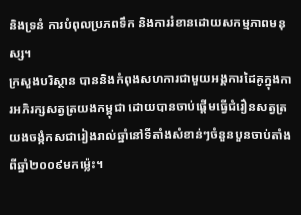និងទ្រនំ ការបំពុលប្រភពទឹក និងការរំខានដោយសកម្មភាពមនុស្ស។
ក្រសួងបរិស្ថាន បាននិងកំពុងសហការជាមួយអង្គការដៃគូក្នុងការអភិរក្សសត្វត្រយងកម្ពុជា ដោយបានចាប់ផ្តើមធ្វើជំរឿនសត្វត្រយងចង្កំកសជារៀងរាល់ឆ្នាំនៅទីតាំងសំខាន់ៗចំនួនបួនចាប់តាំងពីឆ្នាំ២០០៩មកម្ល៉េះ។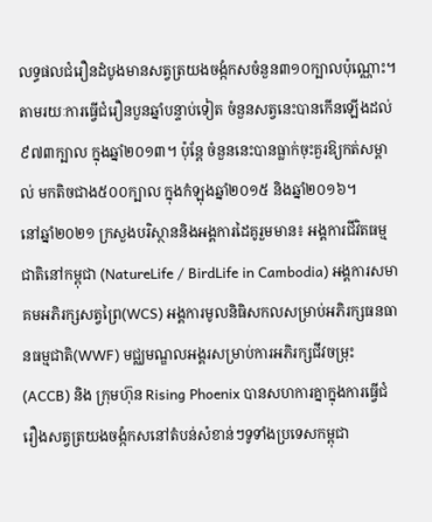លទ្ធផលជំរឿនដំបូងមានសត្វត្រយងចង្កំកសចំនួន៣១០ក្បាលប៉ុណ្ណោះ។ តាមរយៈការធ្វើជំរឿនបួនឆ្នាំបន្ទាប់ទៀត ចំនួនសត្វនេះបានកើនឡើងដល់៩៧៣ក្បាល ក្នុងឆ្នាំ២០១៣។ ប៉ុន្តែ ចំនួននេះបានធ្លាក់ចុះគួរឱ្យកត់សម្គាល់ មកតិចជាង៥០០ក្បាល ក្នុងកំឡុងឆ្នាំ២០១៥ និងឆ្នាំ២០១៦។
នៅឆ្នាំ២០២១ ក្រសួងបរិស្ថាននិងអង្គការដៃគូរួមមាន៖ អង្គការជីវិតធម្មជាតិនៅកម្ពុជា (NatureLife / BirdLife in Cambodia) អង្គការសមាគមអភិរក្សសត្វព្រៃ(WCS) អង្គការមូលនិធិសកលសម្រាប់អភិរក្សធនធានធម្មជាតិ(WWF) មជ្ឈមណ្ឌលអង្គរសម្រាប់ការអភិរក្សជីវចម្រុះ(ACCB) និង ក្រុមហ៊ុន Rising Phoenix បានសហការគ្នាក្នុងការធ្វើជំរឿងសត្វត្រយងចង្កំកសនៅតំបន់សំខាន់ៗទូទាំងប្រទេសកម្ពុជា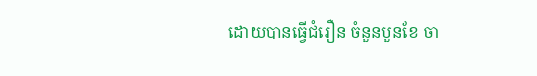ដោយបានធ្វើជំរឿន ចំនួនបួនខែ ចា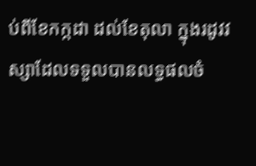ប់ពីខែកក្កដា ដល់ខែតុលា ក្នុងរដូវវស្សាដែលទទួលបានលទ្ធផលចំ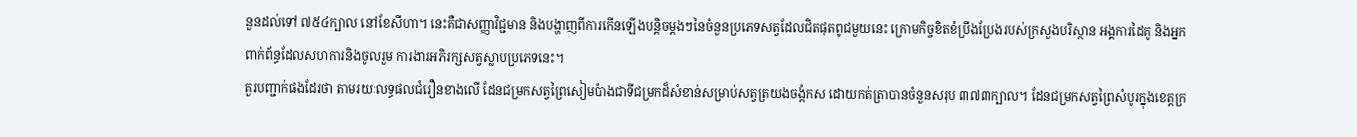នួនដល់ទៅ ៧៥៤ក្បាល នៅខែសីហា។ នេះគឺជាសញ្ញាវិជ្ជមាន និងបង្ហាញពីការកើនឡើងបន្តិចម្តងៗនៃចំនួនប្រភេទសត្វដែលជិតផុតពូជមួយនេះ ក្រោមកិច្ចខិតខំប្រឹងប្រែងរបស់ក្រសួងបរិស្ថាន អង្គការដៃគូ និងអ្នកពាក់ព័ន្ធដែលសហការនិងចូលរួម ការងារអភិរក្សសត្វស្លាបប្រភេទនេះ។
គួរបញ្ជាក់ផងដែរថា តាមរយៈលទ្ធផលជំរឿនខាងលើ ដែនជម្រកសត្វព្រៃសៀមប៉ាងជាទីជម្រកដ៏សំខាន់សម្រាប់សត្វត្រយងចង្កំកស ដោយកត់ត្រាបានចំនួនសរុប ៣៧៣ក្បាល។ ដែនជម្រកសត្វព្រៃសំបូរក្នុងខេត្តក្រ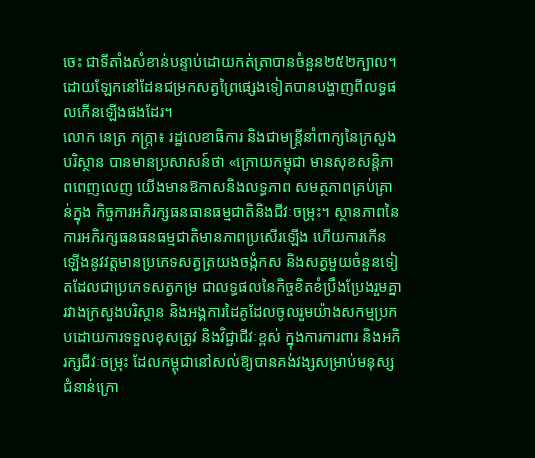ចេះ ជាទីតាំងសំខាន់បន្ទាប់ដោយកត់ត្រាបានចំនួន២៥២ក្បាល។ ដោយឡែកនៅដែនជម្រកសត្វព្រៃផ្សេងទៀតបានបង្ហាញពីលទ្ធផលកើនឡើងផងដែរ។
លោក នេត្រ ភក្រ្តា៖ រដ្ឋលេខាធិការ និងជាមន្ត្រីនាំពាក្យនៃក្រសួងបរិស្ថាន បានមានប្រសាសន៍ថា «ក្រោយកម្ពុជា មានសុខសន្តិភាពពេញលេញ យើងមានឱកាសនិងលទ្ធភាព សមត្ថភាពគ្រប់គ្រាន់ក្នុង កិច្ចការអភិរក្សធនធានធម្មជាតិនិងជីវៈចម្រុះ។ ស្ថានភាពនៃការអភិរក្សធនធនធម្មជាតិមានភាពប្រសើរឡើង ហើយការកើនឡើងនូវវត្តមានប្រភេទសត្វត្រយងចង្កំកស និងសត្វមួយចំនួនទៀតដែលជាប្រភេទសត្វកម្រ ជាលទ្ធផលនៃកិច្ចខិតខំប្រឹងប្រែងរួមគ្នារវាងក្រសួងបរិស្ថាន និងអង្គការដៃគូដែលចូលរួមយ៉ាងសកម្មប្រកបដោយការទទួលខុសត្រូវ និងវិជ្ជាជីវៈខ្ពស់ ក្នុងការការពារ និងអភិរក្សជីវៈចម្រុះ ដែលកម្ពុជានៅសល់ឱ្យបានគង់វង្សសម្រាប់មនុស្សជំនាន់ក្រោ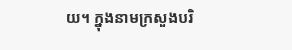យ។ ក្នុងនាមក្រសួងបរិ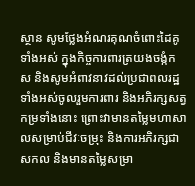ស្ថាន សូមថ្លែងអំណរគុណចំពោះដៃគូទាំងអស់ ក្នុងកិច្ចការពារត្រយងចង្កំកស និងសូមអំពាវនាវដល់ប្រជាពលរដ្ឋទាំងអស់ចូលរួមការពារ និងអភិរក្សសត្វកម្រទាំងនោះ ព្រោះវាមានតម្លៃមហាសាលសម្រាប់ជីវៈចម្រុះ និងការអភិរក្សជាសកល និងមានតម្លៃសម្រា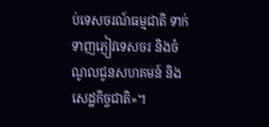ប់ទេសចរណ៍ធម្មជាតិ ទាក់ទាញភ្ញៀវទេសចរ និងចំណូលជូនសហគមន៍ និងសេដ្ឋកិច្ចជាតិ»។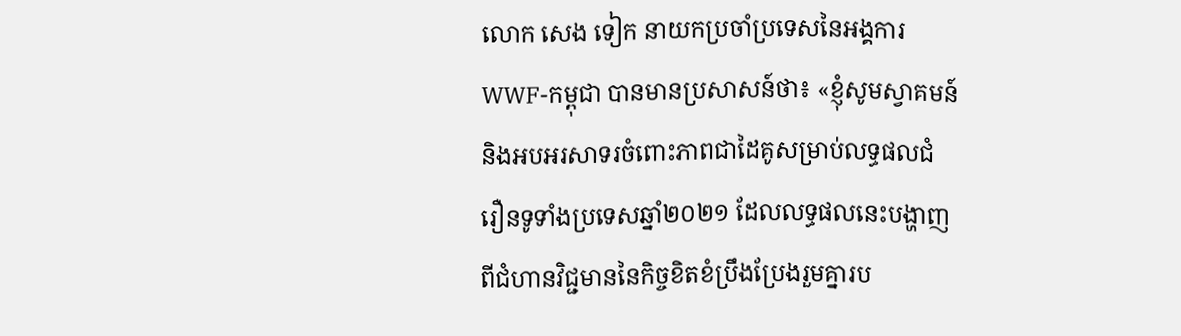លោក សេង ទៀក នាយកប្រចាំប្រទេសនៃអង្គការ WWF-កម្ពុជា បានមានប្រសាសន៍ថា៖ «ខ្ញុំសូមស្វាគមន៍ និងអបអរសាទរចំពោះភាពជាដៃគូសម្រាប់លទ្ធផលជំរឿនទូទាំងប្រទេសឆ្នាំ២០២១ ដែលលទ្ធផលនេះបង្ហាញពីជំហានវិជ្ជមាននៃកិច្ចខិតខំប្រឹងប្រែងរួមគ្នារប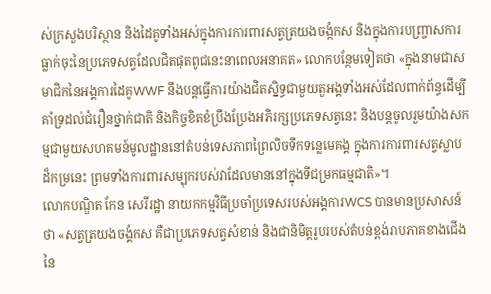ស់ក្រសួងបរិស្ថាន និងដៃគូទាំងអស់ក្នុងការការពារសត្វត្រយងចង្កំកស និងក្នុងការបញ្ច្រាសការធ្លាក់ចុះនៃប្រភេទសត្វដែលជិតផុតពូជនេះនាពេលអនាគត» លោកបន្ថែមទៀតថា «ក្នុងនាមជាសមាជិកនៃអង្គការដៃគូWWF នឹងបន្តធ្វើការយ៉ាងជិតស្និទ្ធជាមួយតួអង្គទាំងអស់ដែលពាក់ព័ន្ធដើម្បីគាំទ្រដល់ជំរឿនថ្នាក់ជាតិ និងកិច្ចខិតខំប្រឹងប្រែងអភិរក្សប្រភេទសត្វនេះ និងបន្តចូលរួមយ៉ាងសកម្មជាមួយសហគមន៍មូលដ្ឋាននៅតំបន់ទេសភាពព្រៃលិចទឹកទន្លេមេគង្គ ក្នុងការការពារសត្វស្លាបដ៏កម្រនេះ ព្រមទាំងការពារសម្បុករបស់វាដែលមាននៅក្នុងទីជម្រកធម្មជាតិ»។
លោកបណ្ឌិត កែន សេរីរដ្ឋា នាយកកម្មវិធីប្រចាំប្រទេសរបស់អង្គការWCS បានមានប្រសាសន៍ថា «សត្វត្រយងចង្គំកស គឺជាប្រភេទសត្វសំខាន់ និងជានិមិត្តរូបរបស់តំបន់ខ្ពង់រាបភាគខាងជើងនៃ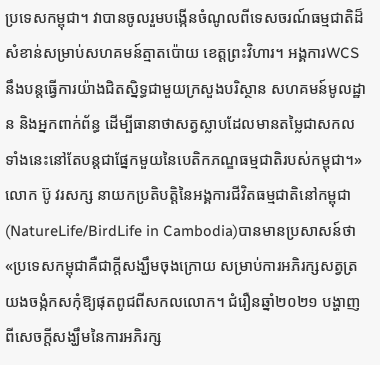ប្រទេសកម្ពុជា។ វាបានចូលរួមបង្កើនចំណូលពីទេសចរណ៍ធម្មជាតិដ៏សំខាន់សម្រាប់សហគមន៍ត្មាតប៉ោយ ខេត្តព្រះវិហារ។ អង្គការWCS នឹងបន្តធ្វើការយ៉ាងជិតស្និទ្ធជាមួយក្រសួងបរិស្ថាន សហគមន៍មូលដ្ឋាន និងអ្នកពាក់ព័ន្ធ ដើម្បីធានាថាសត្វស្លាបដែលមានតម្លៃជាសកលទាំងនេះនៅតែបន្តជាផ្នែកមួយនៃបេតិកភណ្ឌធម្មជាតិរបស់កម្ពុជា។»
លោក ប៊ូ វរសក្ស នាយកប្រតិបត្តិនៃអង្គការជីវិតធម្មជាតិនៅកម្ពុជា (NatureLife/BirdLife in Cambodia)បានមានប្រសាសន៍ថា «ប្រទេសកម្ពុជាគឺជាក្តីសង្ឃឹមចុងក្រោយ សម្រាប់ការអភិរក្សសត្វត្រយងចង្កំកសកុំឱ្យផុតពូជពីសកលលោក។ ជំរឿនឆ្នាំ២០២១ បង្ហាញពីសេចក្តីសង្ឃឹមនៃការអភិរក្ស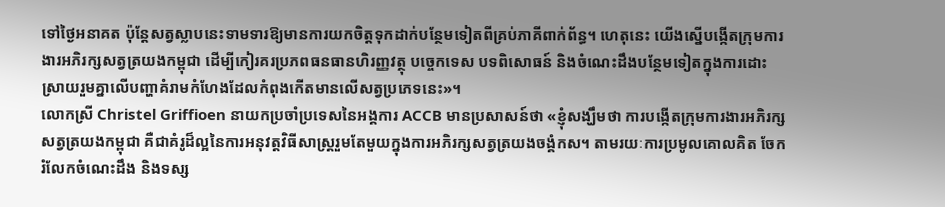ទៅថ្ងៃអនាគត ប៉ុន្តែសត្វស្លាបនេះទាមទារឱ្យមានការយកចិត្តទុកដាក់បន្ថែមទៀតពីគ្រប់ភាគីពាក់ព័ន្ធ។ ហេតុនេះ យើងស្នើបង្កើតក្រុមការងារអភិរក្សសត្វត្រយងកម្ពុជា ដើម្បីកៀរគរប្រភពធនធានហិរញ្ញវត្ថុ បច្ចេកទេស បទពិសោធន៍ និងចំណេះដឹងបន្ថែមទៀតក្នុងការដោះស្រាយរួមគ្នាលើបញ្ហាគំរាមកំហែងដែលកំពុងកើតមានលើសត្វប្រភេទនេះ»។
លោកស្រី Christel Griffioen នាយកប្រចាំប្រទេសនៃអង្គការ ACCB មានប្រសាសន៍ថា «ខ្ញុំសង្ឃឹមថា ការបង្កើតក្រុមការងារអភិរក្សសត្វត្រយងកម្ពុជា គឺជាគំរូដ៏ល្អនៃការអនុវត្តវិធីសាស្រ្តរួមតែមួយក្នុងការអភិរក្សសត្វត្រយងចង្គំកស។ តាមរយៈការប្រមូលគោលគិត ចែករំលែកចំណេះដឹង និងទស្ស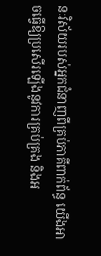នៈវិស័យរបស់អ្នកជំនាញពីគ្រប់ភាគីពាក់ព័ន្ធ យើងអាចធ្វើឱ្យប្រសើរឡើងនូវការគ្រប់គ្រង និងអ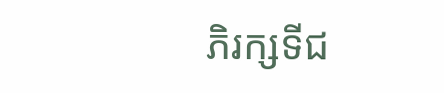ភិរក្សទីជ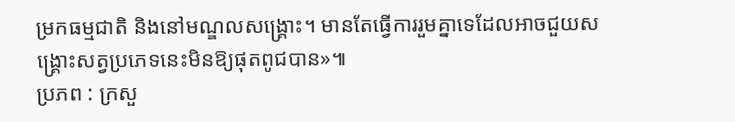ម្រកធម្មជាតិ និងនៅមណ្ឌលសង្រ្គោះ។ មានតែធ្វើការរួមគ្នាទេដែលអាចជួយសង្គ្រោះសត្វប្រភេទនេះមិនឱ្យផុតពូជបាន»៕
ប្រភព : ក្រសួ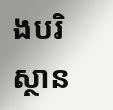ងបរិស្ថាន